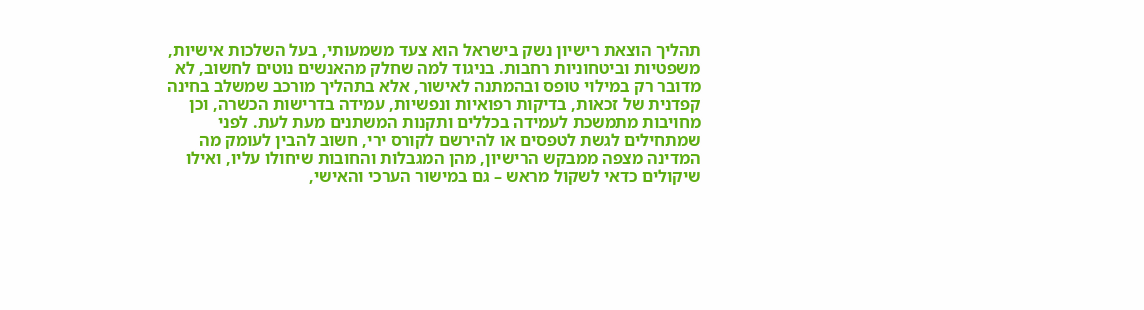תהליך הוצאת רישיון נשק בישראל הוא צעד משמעותי, בעל השלכות אישיות, משפטיות וביטחוניות רחבות. בניגוד למה שחלק מהאנשים נוטים לחשוב, לא מדובר רק במילוי טופס ובהמתנה לאישור, אלא בתהליך מורכב שמשלב בחינה קפדנית של זכאות, בדיקות רפואיות ונפשיות, עמידה בדרישות הכשרה, וכן מחויבות מתמשכת לעמידה בכללים ותקנות המשתנים מעת לעת. לפני שמתחילים לגשת לטפסים או להירשם לקורס ירי, חשוב להבין לעומק מה המדינה מצפה ממבקש הרישיון, מהן המגבלות והחובות שיחולו עליו, ואילו שיקולים כדאי לשקול מראש – גם במישור הערכי והאישי,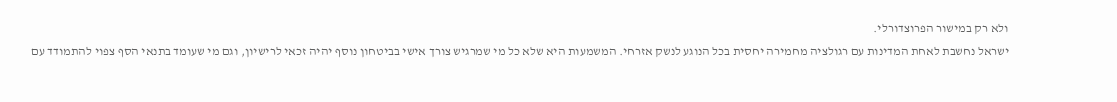ולא רק במישור הפרוצדורלי.
ישראל נחשבת לאחת המדינות עם רגולציה מחמירה יחסית בכל הנוגע לנשק אזרחי. המשמעות היא שלא כל מי שמרגיש צורך אישי בביטחון נוסף יהיה זכאי לרישיון, וגם מי שעומד בתנאי הסף צפוי להתמודד עם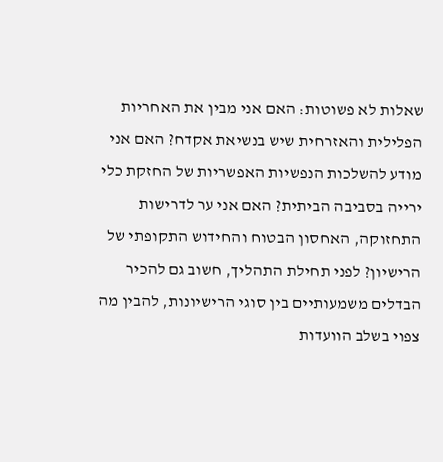שאלות לא פשוטות: האם אני מבין את האחריות הפלילית והאזרחית שיש בנשיאת אקדח? האם אני מודע להשלכות הנפשיות האפשריות של החזקת כלי ירייה בסביבה הביתית? האם אני ער לדרישות התחזוקה, האחסון הבטוח והחידוש התקופתי של הרישיון? לפני תחילת התהליך, חשוב גם להכיר הבדלים משמעותיים בין סוגי הרישיונות, להבין מה צפוי בשלב הוועדות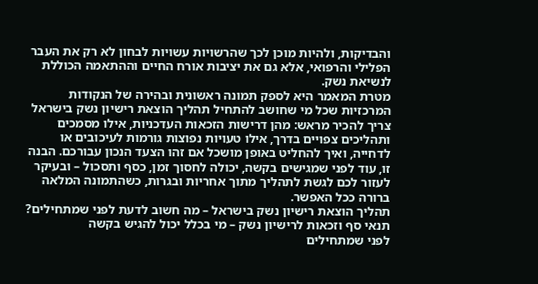והבדיקות, ולהיות מוכן לכך שהרשויות עשויות לבחון לא רק את העבר הפלילי והרפואי, אלא גם את יציבות אורח החיים וההתאמה הכוללת לנשיאת נשק.
מטרת המאמר היא לספק תמונה ראשונית ובהירה של הנקודות המרכזיות שכל מי שחושב להתחיל תהליך הוצאת רישיון נשק בישראל צריך להכיר מראש: מהן דרישות הזכאות העדכניות, אילו מסמכים ותהליכים צפויים בדרך, אילו טעויות נפוצות גורמות לעיכובים או לדחייה, ואיך להחליט באופן מושכל אם זהו הצעד הנכון עבורכם. הבנה זו, עוד לפני שמגישים בקשה, יכולה לחסוך זמן, כסף ותסכול – ובעיקר לעזור לכם לגשת לתהליך מתוך אחריות ובגרות, כשהתמונה המלאה ברורה ככל האפשר.
תהליך הוצאת רישיון נשק בישראל – מה חשוב לדעת לפני שמתחילים?
תנאי סף וזכאות לרישיון נשק – מי בכלל יכול להגיש בקשה
לפני שמתחילים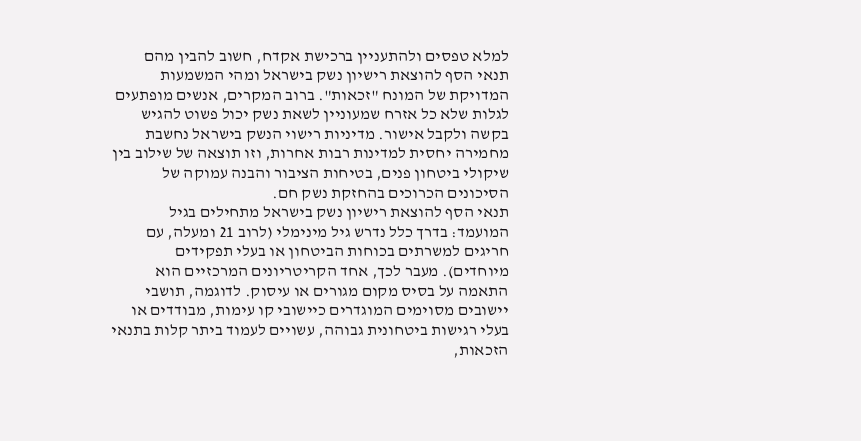למלא טפסים ולהתעניין ברכישת אקדח, חשוב להבין מהם תנאי הסף להוצאת רישיון נשק בישראל ומהי המשמעות המדויקת של המונח "זכאות". ברוב המקרים, אנשים מופתעים לגלות שלא כל אזרח שמעוניין לשאת נשק יכול פשוט להגיש בקשה ולקבל אישור. מדיניות רישוי הנשק בישראל נחשבת מחמירה יחסית למדינות רבות אחרות, וזו תוצאה של שילוב בין שיקולי ביטחון פנים, בטיחות הציבור והבנה עמוקה של הסיכונים הכרוכים בהחזקת נשק חם.
תנאי הסף להוצאת רישיון נשק בישראל מתחילים בגיל המועמד: בדרך כלל נדרש גיל מינימלי (לרוב 21 ומעלה, עם חריגים למשרתים בכוחות הביטחון או בעלי תפקידים מיוחדים). מעבר לכך, אחד הקריטריונים המרכזיים הוא התאמה על בסיס מקום מגורים או עיסוק. לדוגמה, תושבי יישובים מסוימים המוגדרים כיישובי קו עימות, מבודדים או בעלי רגישות ביטחונית גבוהה, עשויים לעמוד ביתר קלות בתנאי הזכאות,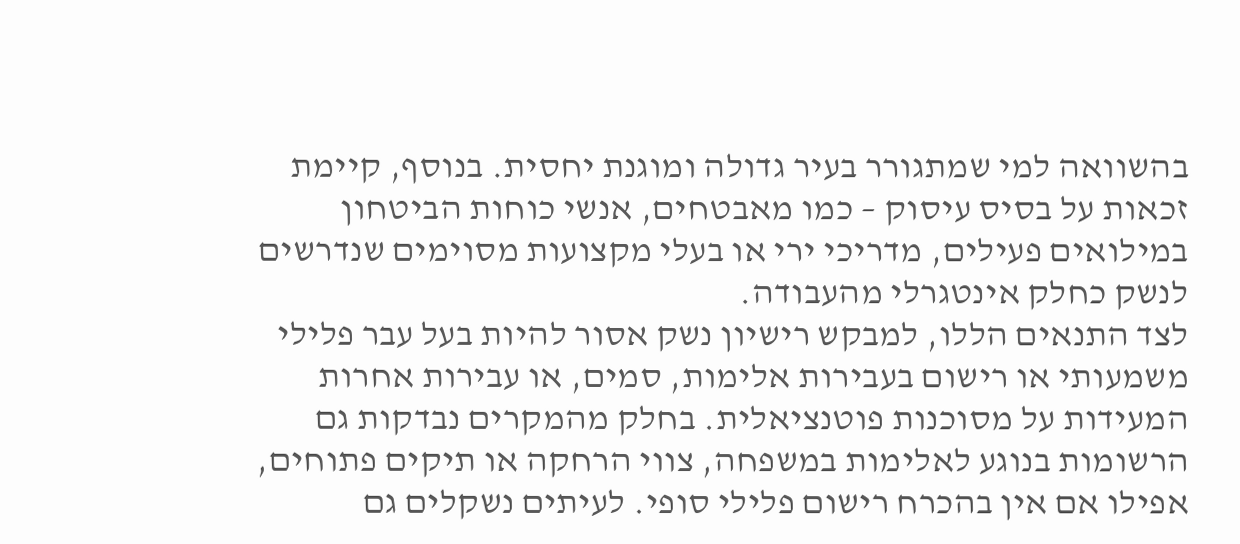בהשוואה למי שמתגורר בעיר גדולה ומוגנת יחסית. בנוסף, קיימת זכאות על בסיס עיסוק – כמו מאבטחים, אנשי כוחות הביטחון במילואים פעילים, מדריכי ירי או בעלי מקצועות מסוימים שנדרשים לנשק כחלק אינטגרלי מהעבודה.
לצד התנאים הללו, למבקש רישיון נשק אסור להיות בעל עבר פלילי משמעותי או רישום בעבירות אלימות, סמים, או עבירות אחרות המעידות על מסוכנות פוטנציאלית. בחלק מהמקרים נבדקות גם הרשומות בנוגע לאלימות במשפחה, צווי הרחקה או תיקים פתוחים, אפילו אם אין בהכרח רישום פלילי סופי. לעיתים נשקלים גם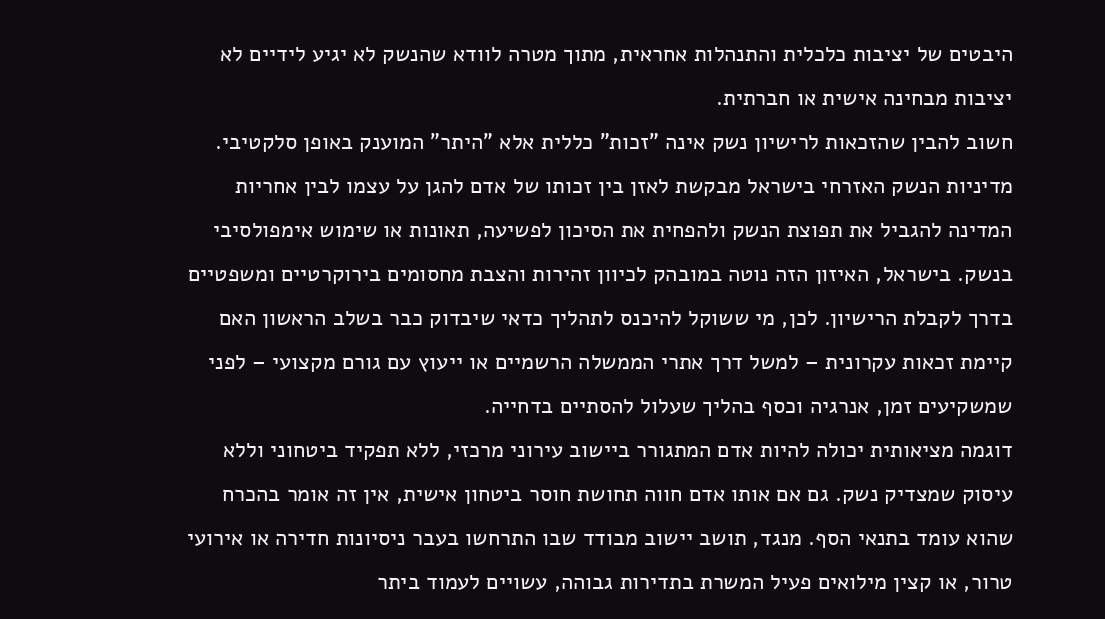היבטים של יציבות כלכלית והתנהלות אחראית, מתוך מטרה לוודא שהנשק לא יגיע לידיים לא יציבות מבחינה אישית או חברתית.
חשוב להבין שהזכאות לרישיון נשק אינה "זכות" כללית אלא "היתר" המוענק באופן סלקטיבי. מדיניות הנשק האזרחי בישראל מבקשת לאזן בין זכותו של אדם להגן על עצמו לבין אחריות המדינה להגביל את תפוצת הנשק ולהפחית את הסיכון לפשיעה, תאונות או שימוש אימפולסיבי בנשק. בישראל, האיזון הזה נוטה במובהק לכיוון זהירות והצבת מחסומים בירוקרטיים ומשפטיים בדרך לקבלת הרישיון. לכן, מי ששוקל להיכנס לתהליך כדאי שיבדוק כבר בשלב הראשון האם קיימת זכאות עקרונית – למשל דרך אתרי הממשלה הרשמיים או ייעוץ עם גורם מקצועי – לפני שמשקיעים זמן, אנרגיה וכסף בהליך שעלול להסתיים בדחייה.
דוגמה מציאותית יכולה להיות אדם המתגורר ביישוב עירוני מרכזי, ללא תפקיד ביטחוני וללא עיסוק שמצדיק נשק. גם אם אותו אדם חווה תחושת חוסר ביטחון אישית, אין זה אומר בהכרח שהוא עומד בתנאי הסף. מנגד, תושב יישוב מבודד שבו התרחשו בעבר ניסיונות חדירה או אירועי טרור, או קצין מילואים פעיל המשרת בתדירות גבוהה, עשויים לעמוד ביתר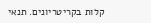קלות בקריטריונים. תנאי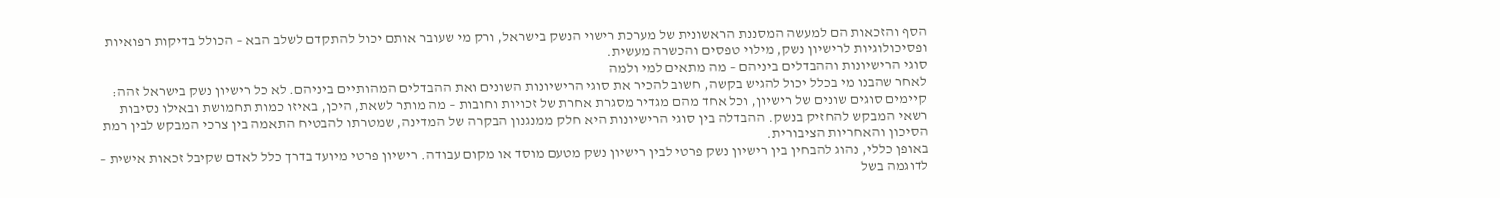הסף והזכאות הם למעשה המסננת הראשונית של מערכת רישוי הנשק בישראל, ורק מי שעובר אותם יכול להתקדם לשלב הבא – הכולל בדיקות רפואיות ופסיכולוגיות לרישיון נשק, מילוי טפסים והכשרה מעשית.
סוגי הרישיונות וההבדלים ביניהם – מה מתאים למי ולמה
לאחר שהבנו מי בכלל יכול להגיש בקשה, חשוב להכיר את סוגי הרישיונות השונים ואת ההבדלים המהותיים ביניהם. לא כל רישיון נשק בישראל זהה: קיימים סוגים שונים של רישיון, וכל אחד מהם מגדיר מסגרת אחרת של זכויות וחובות – מה מותר לשאת, היכן, באיזו כמות תחמושת ובאילו נסיבות רשאי המבקש להחזיק בנשק. ההבדלה בין סוגי הרישיונות היא חלק ממנגנון הבקרה של המדינה, שמטרתו להבטיח התאמה בין צרכי המבקש לבין רמת הסיכון והאחריות הציבורית.
באופן כללי, נהוג להבחין בין רישיון נשק פרטי לבין רישיון נשק מטעם מוסד או מקום עבודה. רישיון פרטי מיועד בדרך כלל לאדם שקיבל זכאות אישית – לדוגמה בשל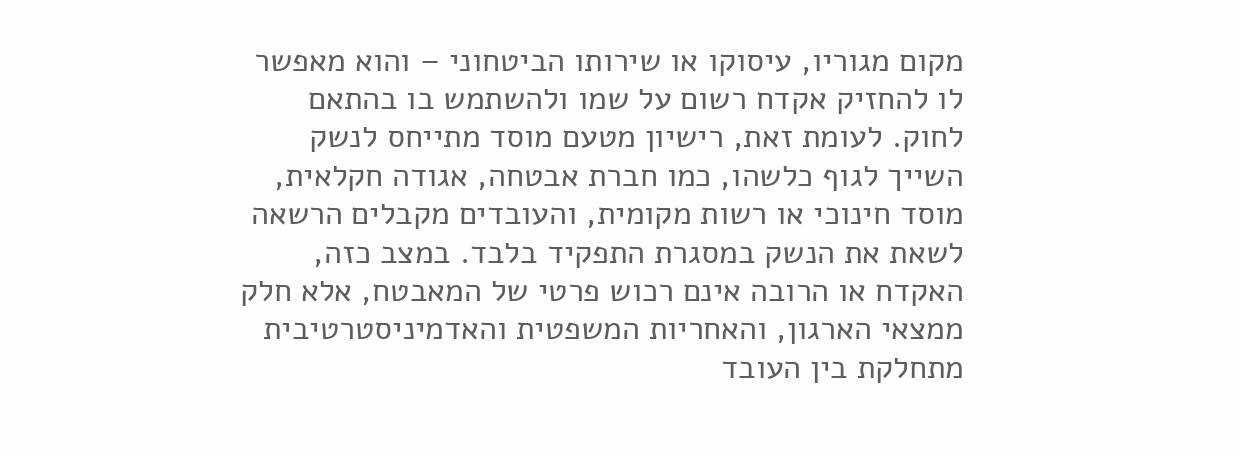מקום מגוריו, עיסוקו או שירותו הביטחוני – והוא מאפשר לו להחזיק אקדח רשום על שמו ולהשתמש בו בהתאם לחוק. לעומת זאת, רישיון מטעם מוסד מתייחס לנשק השייך לגוף כלשהו, כמו חברת אבטחה, אגודה חקלאית, מוסד חינוכי או רשות מקומית, והעובדים מקבלים הרשאה לשאת את הנשק במסגרת התפקיד בלבד. במצב כזה, האקדח או הרובה אינם רכוש פרטי של המאבטח, אלא חלק ממצאי הארגון, והאחריות המשפטית והאדמיניסטרטיבית מתחלקת בין העובד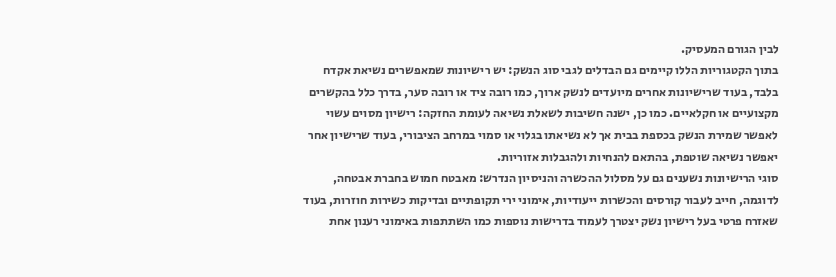לבין הגורם המעסיק.
בתוך הקטגוריות הללו קיימים גם הבדלים לגבי סוג הנשק: יש רישיונות שמאפשרים נשיאת אקדח בלבד, בעוד שרישיונות אחרים מיועדים לנשק ארוך, כמו רובה ציד או רובה סער, בדרך כלל בהקשרים מקצועיים או חקלאיים. כמו כן, ישנה חשיבות לשאלת נשיאה לעומת החזקה: רישיון מסוים עשוי לאפשר שמירת הנשק בכספת בבית אך לא נשיאתו בגלוי או סמוי במרחב הציבורי, בעוד שרישיון אחר יאפשר נשיאה שוטפת, בהתאם להנחיות ולהגבלות אזוריות.
סוגי הרישיונות נשענים גם על מסלול ההכשרה והניסיון הנדרש: מאבטח חמוש בחברת אבטחה, לדוגמה, חייב לעבור קורסים והכשרות ייעודיות, אימוני ירי תקופתיים ובדיקות כשירות חוזרות, בעוד שאזרח פרטי בעל רישיון נשק יצטרך לעמוד בדרישות נוספות כמו השתתפות באימוני רענון אחת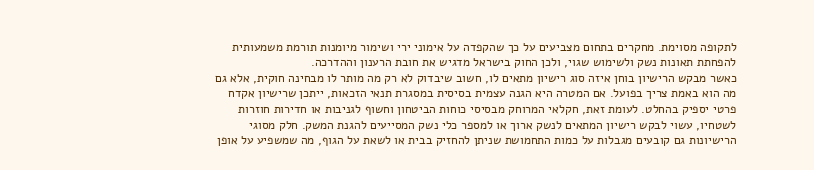לתקופה מסוימת. מחקרים בתחום מצביעים על כך שהקפדה על אימוני ירי ושימור מיומנות תורמת משמעותית להפחתת תאונות נשק ולשימוש שגוי, ולכן החוק בישראל מדגיש את חובת הרענון וההדרכה.
כאשר מבקש הרישיון בוחן איזה סוג רישיון מתאים לו, חשוב שיבדוק לא רק מה מותר לו מבחינה חוקית, אלא גם מה הוא באמת צריך בפועל. אם המטרה היא הגנה עצמית בסיסית במסגרת תנאי הזכאות, ייתכן שרישיון אקדח פרטי יספיק בהחלט. לעומת זאת, חקלאי המרוחק מבסיסי כוחות הביטחון וחשוף לגניבות או חדירות חוזרות לשטחיו, עשוי לבקש רישיון המתאים לנשק ארוך או למספר כלי נשק המסייעים להגנת המשק. חלק מסוגי הרישיונות גם קובעים מגבלות על כמות התחמושת שניתן להחזיק בבית או לשאת על הגוף, מה שמשפיע על אופן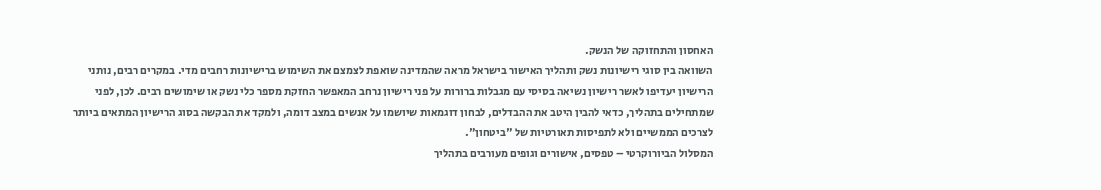האחסון והתחזוקה של הנשק.
השוואה בין סוגי רישיונות נשק ותהליך האישור בישראל מראה שהמדינה שואפת לצמצם את השימוש ברישיונות רחבים מדי. במקרים רבים, נותני הרישיון יעדיפו לאשר רישיון נשיאה בסיסי עם מגבלות ברורות על פני רישיון נרחב המאפשר החזקת מספר כלי נשק או שימושים רבים. לכן, לפני שמתחילים בתהליך, כדאי להבין היטב את ההבדלים, לבחון דוגמאות שיושמו על אנשים במצב דומה, ולמקד את הבקשה בסוג הרישיון המתאים ביותר לצרכים הממשיים ולא לתפיסות תאורטיות של "ביטחון".
המסלול הביורוקרטי – טפסים, אישורים וגופים מעורבים בתהליך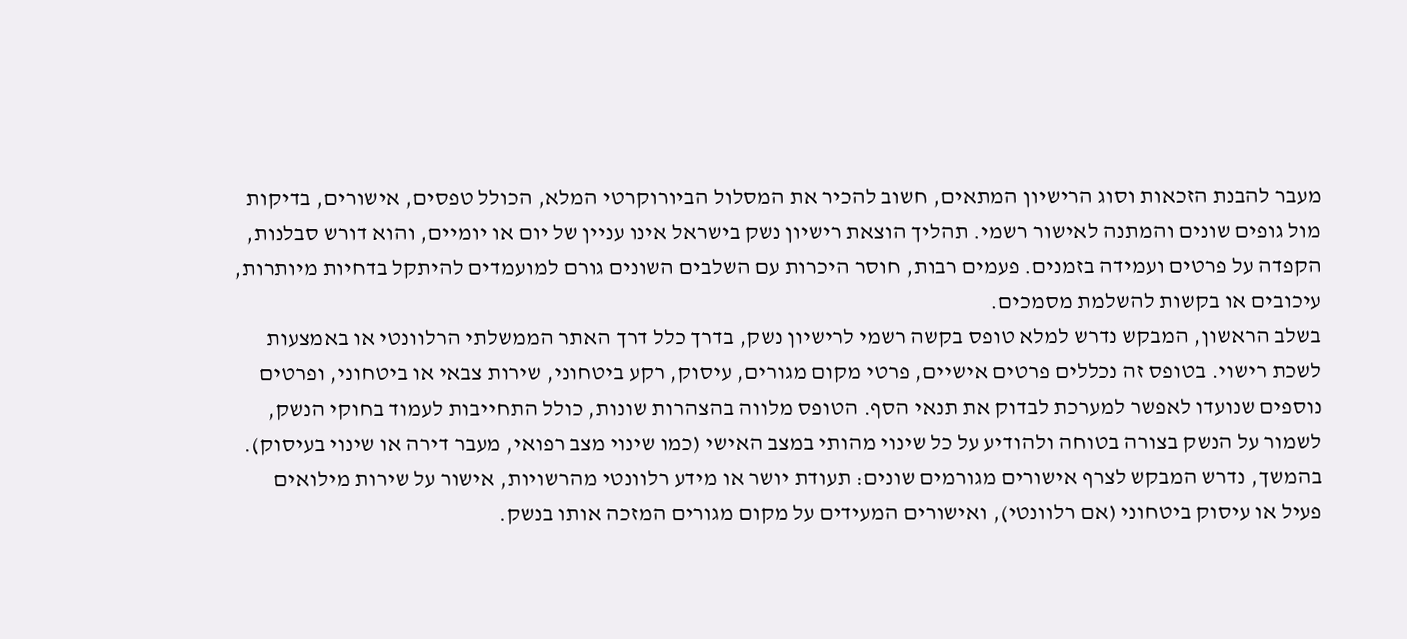מעבר להבנת הזכאות וסוג הרישיון המתאים, חשוב להכיר את המסלול הביורוקרטי המלא, הכולל טפסים, אישורים, בדיקות מול גופים שונים והמתנה לאישור רשמי. תהליך הוצאת רישיון נשק בישראל אינו עניין של יום או יומיים, והוא דורש סבלנות, הקפדה על פרטים ועמידה בזמנים. פעמים רבות, חוסר היכרות עם השלבים השונים גורם למועמדים להיתקל בדחיות מיותרות, עיכובים או בקשות להשלמת מסמכים.
בשלב הראשון, המבקש נדרש למלא טופס בקשה רשמי לרישיון נשק, בדרך כלל דרך האתר הממשלתי הרלוונטי או באמצעות לשכת רישוי. בטופס זה נכללים פרטים אישיים, פרטי מקום מגורים, עיסוק, רקע ביטחוני, שירות צבאי או ביטחוני, ופרטים נוספים שנועדו לאפשר למערכת לבדוק את תנאי הסף. הטופס מלווה בהצהרות שונות, כולל התחייבות לעמוד בחוקי הנשק, לשמור על הנשק בצורה בטוחה ולהודיע על כל שינוי מהותי במצב האישי (כמו שינוי מצב רפואי, מעבר דירה או שינוי בעיסוק).
בהמשך, נדרש המבקש לצרף אישורים מגורמים שונים: תעודת יושר או מידע רלוונטי מהרשויות, אישור על שירות מילואים פעיל או עיסוק ביטחוני (אם רלוונטי), ואישורים המעידים על מקום מגורים המזכה אותו בנשק.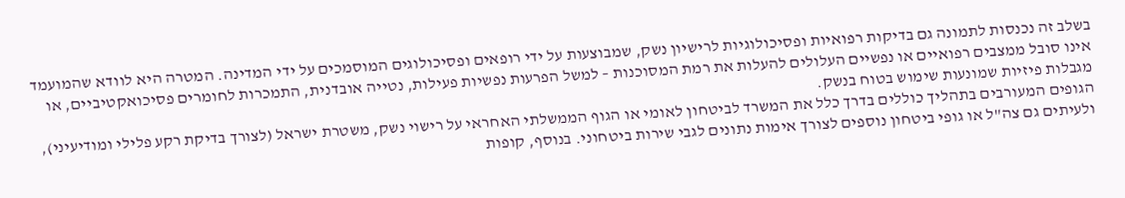בשלב זה נכנסות לתמונה גם בדיקות רפואיות ופסיכולוגיות לרישיון נשק, שמבוצעות על ידי רופאים ופסיכולוגים המוסמכים על ידי המדינה. המטרה היא לוודא שהמועמד אינו סובל ממצבים רפואיים או נפשיים העלולים להעלות את רמת המסוכנות – למשל הפרעות נפשיות פעילות, נטייה אובדנית, התמכרות לחומרים פסיכואקטיביים, או מגבלות פיזיות שמונעות שימוש בטוח בנשק.
הגופים המעורבים בתהליך כוללים בדרך כלל את המשרד לביטחון לאומי או הגוף הממשלתי האחראי על רישוי נשק, משטרת ישראל (לצורך בדיקת רקע פלילי ומודיעיני), ולעיתים גם צה"ל או גופי ביטחון נוספים לצורך אימות נתונים לגבי שירות ביטחוני. בנוסף, קופות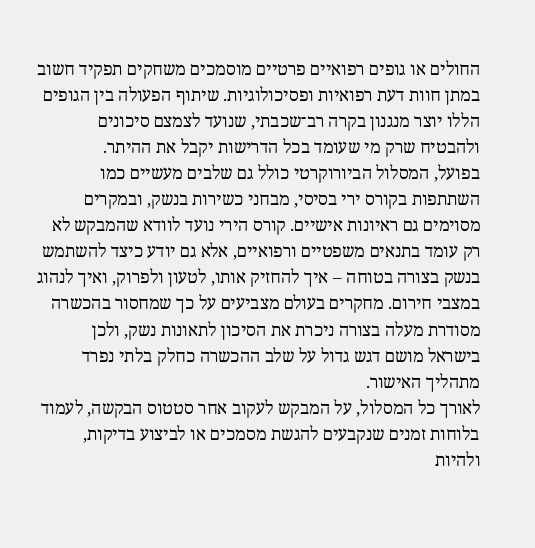החולים או גופים רפואיים פרטיים מוסמכים משחקים תפקיד חשוב במתן חוות דעת רפואיות ופסיכולוגיות. שיתוף הפעולה בין הגופים הללו יוצר מנגנון בקרה רב־שכבתי, שנועד לצמצם סיכונים ולהבטיח שרק מי שעומד בכל הדרישות יקבל את ההיתר.
בפועל, המסלול הביורוקרטי כולל גם שלבים מעשיים כמו השתתפות בקורס ירי בסיסי, מבחני כשירות בנשק, ובמקרים מסוימים גם ראיונות אישיים. קורס הירי נועד לוודא שהמבקש לא רק עומד בתנאים משפטיים ורפואיים, אלא גם יודע כיצד להשתמש בנשק בצורה בטוחה – איך להחזיק אותו, לטעון ולפרוק, ואיך לנהוג במצבי חירום. מחקרים בעולם מצביעים על כך שמחסור בהכשרה מסודרת מעלה בצורה ניכרת את הסיכון לתאונות נשק, ולכן בישראל מושם דגש גדול על שלב ההכשרה כחלק בלתי נפרד מתהליך האישור.
לאורך כל המסלול, על המבקש לעקוב אחר סטטוס הבקשה, לעמוד בלוחות זמנים שנקבעים להגשת מסמכים או לביצוע בדיקות, ולהיות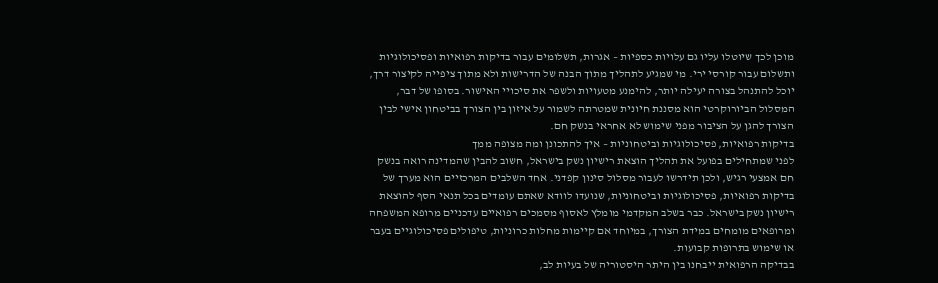מוכן לכך שיוטלו עליו גם עלויות כספיות – אגרות, תשלומים עבור בדיקות רפואיות ופסיכולוגיות ותשלום עבור קורסי ירי. מי שמגיע לתהליך מתוך הבנה של הדרישות ולא מתוך ציפייה לקיצור דרך, יוכל להתנהל בצורה יעילה יותר, להימנע מטעויות ולשפר את סיכויי האישור. בסופו של דבר, המסלול הביורוקרטי הוא מסננת חיונית שמטרתה לשמור על איזון בין הצורך בביטחון אישי לבין הצורך להגן על הציבור מפני שימוש לא אחראי בנשק חם.
בדיקות רפואיות, פסיכולוגיות וביטחוניות – איך להתכונן ומה מצופה ממך
לפני שמתחילים בפועל את תהליך הוצאת רישיון נשק בישראל, חשוב להבין שהמדינה רואה בנשק חם אמצעי רגיש, ולכן תידרשו לעבור מסלול סינון קפדני. אחד השלבים המרכזיים הוא מערך של בדיקות רפואיות, פסיכולוגיות וביטחוניות, שנועדו לוודא שאתם עומדים בכל תנאי הסף להוצאת רישיון נשק בישראל. כבר בשלב המקדמי מומלץ לאסוף מסמכים רפואיים עדכניים מרופא המשפחה ומרופאים מומחים במידת הצורך, במיוחד אם קיימות מחלות כרוניות, טיפולים פסיכולוגיים בעבר או שימוש בתרופות קבועות.
בבדיקה הרפואית ייבחנו בין היתר היסטוריה של בעיות לב,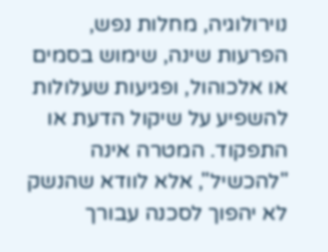נוירולוגיה, מחלות נפש, הפרעות שינה, שימוש בסמים או אלכוהול, ופגיעות שעלולות להשפיע על שיקול הדעת או התפקוד. המטרה אינה "להכשיל", אלא לוודא שהנשק לא יהפוך לסכנה עבורך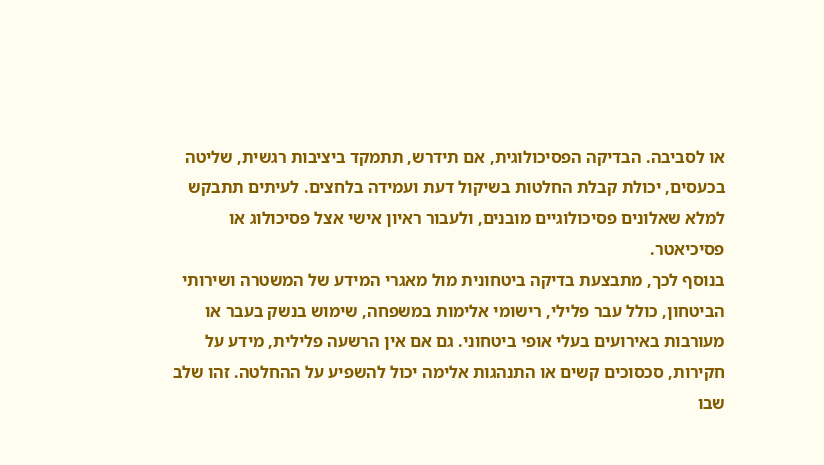או לסביבה. הבדיקה הפסיכולוגית, אם תידרש, תתמקד ביציבות רגשית, שליטה בכעסים, יכולת קבלת החלטות בשיקול דעת ועמידה בלחצים. לעיתים תתבקש למלא שאלונים פסיכולוגיים מובנים, ולעבור ראיון אישי אצל פסיכולוג או פסיכיאטר.
בנוסף לכך, מתבצעת בדיקה ביטחונית מול מאגרי המידע של המשטרה ושירותי הביטחון, כולל עבר פלילי, רישומי אלימות במשפחה, שימוש בנשק בעבר או מעורבות באירועים בעלי אופי ביטחוני. גם אם אין הרשעה פלילית, מידע על חקירות, סכסוכים קשים או התנהגות אלימה יכול להשפיע על ההחלטה. זהו שלב שבו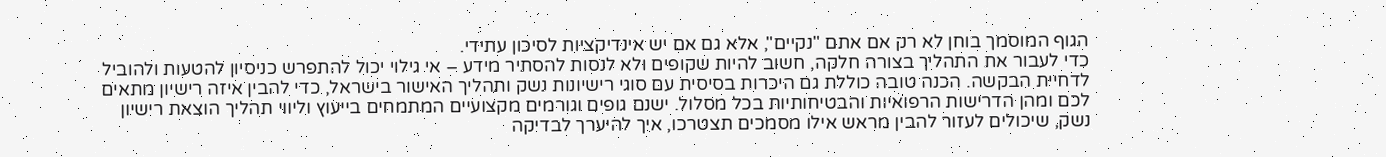הגוף המוסמך בוחן לא רק אם אתם "נקיים", אלא גם אם יש אינדיקציות לסיכון עתידי.
כדי לעבור את התהליך בצורה חלקה, חשוב להיות שקופים ולא לנסות להסתיר מידע – אי גילוי יכול להתפרש כניסיון להטעות ולהוביל לדחיית הבקשה. הכנה טובה כוללת גם היכרות בסיסית עם סוגי רישיונות נשק ותהליך האישור בישראל, כדי להבין איזה רישיון מתאים לכם ומהן הדרישות הרפואיות והבטיחותיות בכל מסלול. ישנם גופים וגורמים מקצועיים המתמחים בייעוץ וליווי תהליך הוצאת רישיון נשק, שיכולים לעזור להבין מראש אילו מסמכים תצטרכו, איך להיערך לבדיקה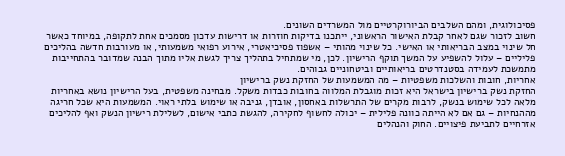פסיכולוגית, ומהם השלבים הביורוקרטיים מול המשרדים השונים.
חשוב לזכור שגם לאחר קבלת האישור הראשוני, ייתכנו בדיקות חוזרות או דרישות עדכון מסמכים אחת לתקופה, במיוחד כאשר חל שינוי במצב הבריאותי או האישי. כל שינוי מהותי – אשפוז פסיכיאטרי, אירוע רפואי משמעותי, או מעורבות חדשה בהליכים פליליים – עלול להשפיע על המשך תוקף הרישיון. לכן, מי שמתחיל בתהליך צריך לגשת אליו מתוך הבנה שמדובר בהתחייבות מתמשכת לעמידה בסטנדרטים בריאותיים וביטחוניים גבוהים.
אחריות, חובות והשלכות משפטיות – מה המשמעות של החזקת נשק ברישיון
החזקת נשק ברישיון בישראל היא זכות מוגבלת המלווה בחובות כבדות משקל. מבחינה משפטית, בעל הרישיון נושא באחריות מלאה לכל שימוש בנשק, לרבות מקרים של התרשלות באחסון, אובדן, גניבה או שימוש בלתי ראוי. המשמעות היא שכל חריגה מההנחיות – גם אם לא הייתה כוונה פלילית – יכולה לחשוף לחקירה, להגשת כתבי אישום, לשלילת רישיון הנשק ואף להליכים אזרחיים לתביעת פיצויים. החוק והנהלים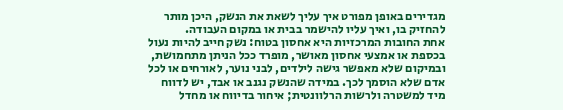מגדירים באופן מפורט איך עליך לשאת את הנשק, היכן מותר להחזיק בו, ואיך עליו להישמר בבית או במקום העבודה.
אחת החובות המרכזיות היא אחסון בטוח: נשק חייב להיות נעול בכספת או אמצעי אחסון מאושר, מופרד ככל הניתן מתחמושת, ובמיקום שלא מאפשר גישה לילדים, לבני נוער, לאורחים או לכל אדם שלא הוסמך לכך. במידה שהנשק נגנב או אבד, יש לדווח מיד למשטרה ולרשות הרלוונטית; איחור בדיווח או מחדל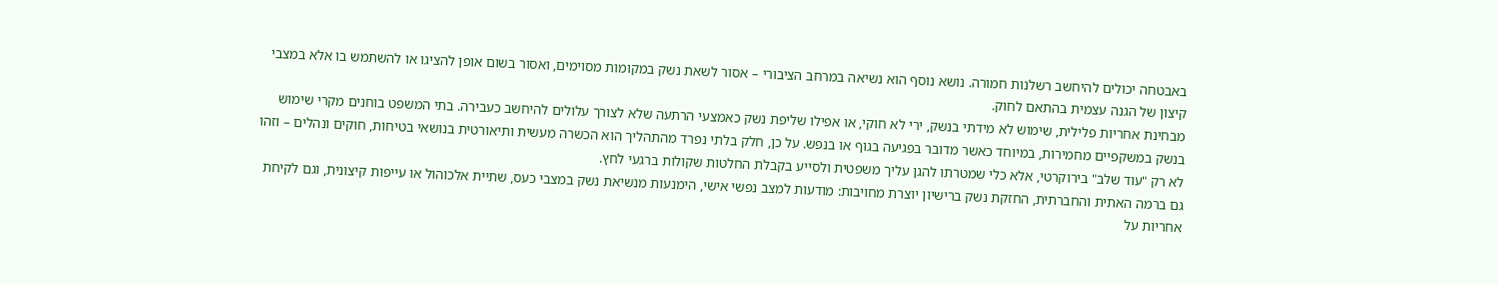באבטחה יכולים להיחשב רשלנות חמורה. נושא נוסף הוא נשיאה במרחב הציבורי – אסור לשאת נשק במקומות מסוימים, ואסור בשום אופן להציגו או להשתמש בו אלא במצבי קיצון של הגנה עצמית בהתאם לחוק.
מבחינת אחריות פלילית, שימוש לא מידתי בנשק, ירי לא חוקי, או אפילו שליפת נשק כאמצעי הרתעה שלא לצורך עלולים להיחשב כעבירה. בתי המשפט בוחנים מקרי שימוש בנשק במשקפיים מחמירות, במיוחד כאשר מדובר בפגיעה בגוף או בנפש. על כן, חלק בלתי נפרד מהתהליך הוא הכשרה מעשית ותיאורטית בנושאי בטיחות, חוקים ונהלים – וזהו לא רק "עוד שלב" בירוקרטי, אלא כלי שמטרתו להגן עליך משפטית ולסייע בקבלת החלטות שקולות ברגעי לחץ.
גם ברמה האתית והחברתית, החזקת נשק ברישיון יוצרת מחויבות: מודעות למצב נפשי אישי, הימנעות מנשיאת נשק במצבי כעס, שתיית אלכוהול או עייפות קיצונית, וגם לקיחת אחריות על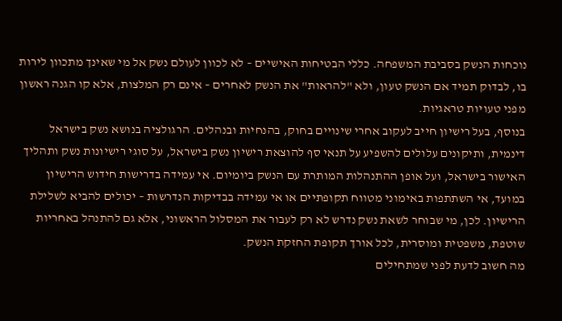נוכחות הנשק בסביבת המשפחה. כללי הבטיחות האישיים – לא לכוון לעולם נשק אל מי שאינך מתכוון לירות בו, לבדוק תמיד אם הנשק טעון, ולא "להראות" את הנשק לאחרים – אינם רק המלצות, אלא קו הגנה ראשון מפני טעויות טראגיות.
בנוסף, בעל רישיון חייב לעקוב אחרי שינויים בחוק, בהנחיות ובנהלים. הרגולציה בנושא נשק בישראל דינמית, ותיקונים עלולים להשפיע על תנאי סף להוצאת רישיון נשק בישראל, על סוגי רישיונות נשק ותהליך האישור בישראל, ועל אופן ההתנהלות המותרת עם הנשק ביומיום. אי עמידה בדרישות חידוש הרישיון במועד, אי השתתפות באימוני מטווח תקופתיים או אי עמידה בבדיקות הנדרשות – יכולים להביא לשלילת הרישיון. לכן, מי שבוחר לשאת נשק נדרש לא רק לעבור את המסלול הראשוני, אלא גם להתנהל באחריות שוטפת, משפטית ומוסרית, לכל אורך תקופת החזקת הנשק.
מה חשוב לדעת לפני שמתחילים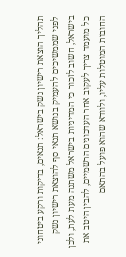תהליך הוצאת רישיון נשק בישראל: תנאים, בדיקות ורקע ביטחוני
לפני שממשיכים להעמיק בנושא תנאי סף להוצאת רישיון נשק בישראל, חשוב לזכור כי המדיניות בישראל משתנה מעת לעת, ולכן כל מועמד צריך לעקוב אחר העדכונים הרשמיים, להבין היטב את החובות המוטלות עליו, ולוודא שהוא פועל בהתאם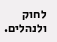לחוק ולנהלים.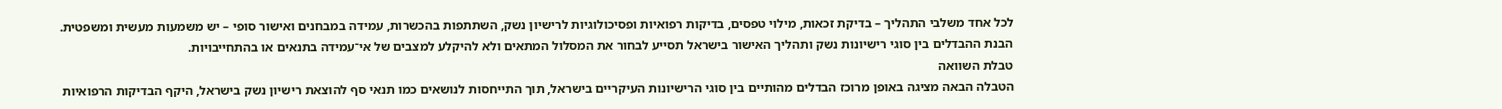לכל אחד משלבי התהליך – בדיקת זכאות, מילוי טפסים, בדיקות רפואיות ופסיכולוגיות לרישיון נשק, השתתפות בהכשרות, עמידה במבחנים ואישור סופי – יש משמעות מעשית ומשפטית. הבנת ההבדלים בין סוגי רישיונות נשק ותהליך האישור בישראל תסייע לבחור את המסלול המתאים ולא להיקלע למצבים של אי־עמידה בתנאים או בהתחייבויות.
טבלת השוואה
הטבלה הבאה מציגה באופן מרוכז הבדלים מהותיים בין סוגי הרישיונות העיקריים בישראל, תוך התייחסות לנושאים כמו תנאי סף להוצאת רישיון נשק בישראל, היקף הבדיקות הרפואיות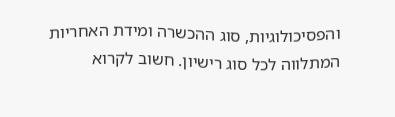והפסיכולוגיות, סוג ההכשרה ומידת האחריות המתלווה לכל סוג רישיון. חשוב לקרוא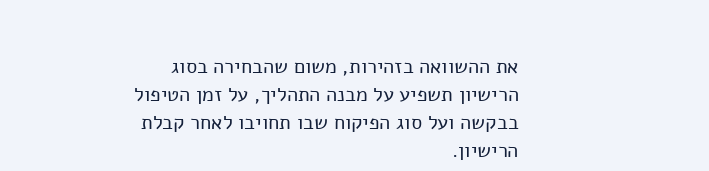את ההשוואה בזהירות, משום שהבחירה בסוג הרישיון תשפיע על מבנה התהליך, על זמן הטיפול בבקשה ועל סוג הפיקוח שבו תחויבו לאחר קבלת הרישיון.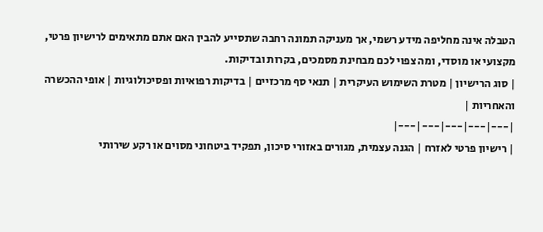הטבלה אינה מחליפה מידע רשמי, אך מעניקה תמונה רחבה שתסייע להבין האם אתם מתאימים לרישיון פרטי, מקצועי או מוסדי, ומה צפוי לכם מבחינת מסמכים, בקרות ובדיקות.
| סוג הרישיון | מטרת השימוש העיקרית | תנאי סף מרכזיים | בדיקות רפואיות ופסיכולוגיות | אופי ההכשרה והאחריות |
|---|---|---|---|---|
| רישיון פרטי לאזרח | הגנה עצמית, מגורים באזורי סיכון, תפקיד ביטחוני מסוים או רקע שירותי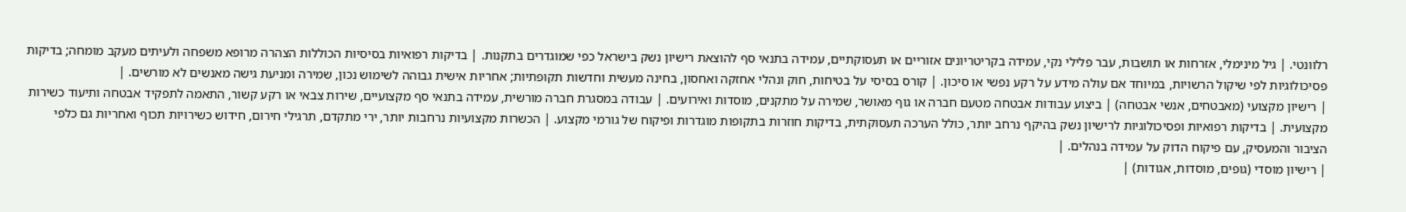רלוונטי. | גיל מינימלי, אזרחות או תושבות, עבר פלילי נקי, עמידה בקריטריונים אזוריים או תעסוקתיים, עמידה בתנאי סף להוצאת רישיון נשק בישראל כפי שמוגדרים בתקנות. | בדיקות רפואיות בסיסיות הכוללות הצהרה מרופא משפחה ולעיתים מעקב מומחה; בדיקות פסיכולוגיות לפי שיקול הרשויות, במיוחד אם עולה מידע על רקע נפשי או סיכון. | קורס בסיסי על בטיחות, חוק ונהלי אחזקה ואחסון, בחינה מעשית וחדשות תקופתיות; אחריות אישית גבוהה לשימוש נכון, שמירה ומניעת גישה מאנשים לא מורשים. |
| רישיון מקצועי (מאבטחים, אנשי אבטחה) | ביצוע עבודות אבטחה מטעם חברה או גוף מאושר, שמירה על מתקנים, מוסדות ואירועים. | עבודה במסגרת חברה מורשית, עמידה בתנאי סף מקצועיים, שירות צבאי או רקע קשור, התאמה לתפקיד אבטחה ותיעוד כשירות מקצועית. | בדיקות רפואיות ופסיכולוגיות לרישיון נשק בהיקף נרחב יותר, כולל הערכה תעסוקתית, בדיקות חוזרות בתקופות מוגדרות ופיקוח של גורמי מקצוע. | הכשרות מקצועיות נרחבות יותר, ירי מתקדם, תרגילי חירום, חידוש כשירויות תכוף ואחריות גם כלפי הציבור והמעסיק, עם פיקוח הדוק על עמידה בנהלים. |
| רישיון מוסדי (גופים, מוסדות, אגודות) |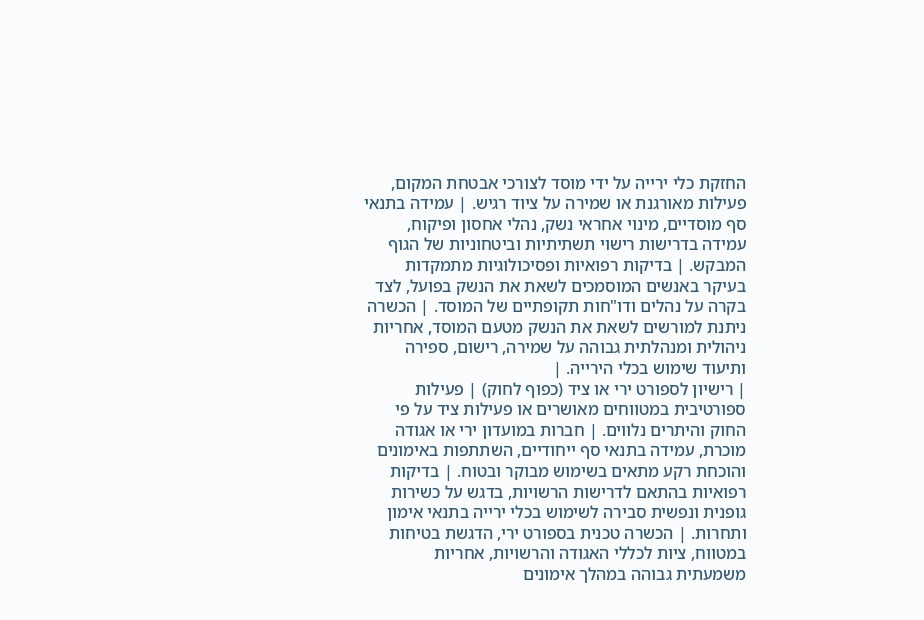החזקת כלי ירייה על ידי מוסד לצורכי אבטחת המקום, פעילות מאורגנת או שמירה על ציוד רגיש. | עמידה בתנאי סף מוסדיים, מינוי אחראי נשק, נהלי אחסון ופיקוח, עמידה בדרישות רישוי תשתיתיות וביטחוניות של הגוף המבקש. | בדיקות רפואיות ופסיכולוגיות מתמקדות בעיקר באנשים המוסמכים לשאת את הנשק בפועל, לצד בקרה על נהלים ודו"חות תקופתיים של המוסד. | הכשרה ניתנת למורשים לשאת את הנשק מטעם המוסד, אחריות ניהולית ומנהלתית גבוהה על שמירה, רישום, ספירה ותיעוד שימוש בכלי הירייה. |
| רישיון לספורט ירי או ציד (כפוף לחוק) | פעילות ספורטיבית במטווחים מאושרים או פעילות ציד על פי החוק והיתרים נלווים. | חברות במועדון ירי או אגודה מוכרת, עמידה בתנאי סף ייחודיים, השתתפות באימונים והוכחת רקע מתאים בשימוש מבוקר ובטוח. | בדיקות רפואיות בהתאם לדרישות הרשויות, בדגש על כשירות גופנית ונפשית סבירה לשימוש בכלי ירייה בתנאי אימון ותחרות. | הכשרה טכנית בספורט ירי, הדגשת בטיחות במטווח, ציות לכללי האגודה והרשויות, אחריות משמעתית גבוהה במהלך אימונים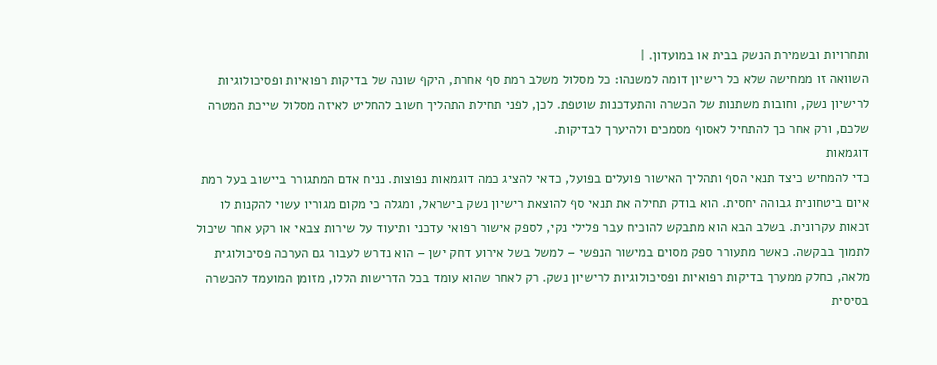ותחרויות ובשמירת הנשק בבית או במועדון. |
השוואה זו ממחישה שלא כל רישיון דומה למשנהו: כל מסלול משלב רמת סף אחרת, היקף שונה של בדיקות רפואיות ופסיכולוגיות לרישיון נשק, וחובות משתנות של הכשרה והתעדכנות שוטפת. לכן, לפני תחילת התהליך חשוב להחליט לאיזה מסלול שייכת המטרה שלכם, ורק אחר כך להתחיל לאסוף מסמכים ולהיערך לבדיקות.
דוגמאות
כדי להמחיש כיצד תנאי הסף ותהליך האישור פועלים בפועל, כדאי להציג כמה דוגמאות נפוצות. נניח אדם המתגורר ביישוב בעל רמת איום ביטחונית גבוהה יחסית. הוא בודק תחילה את תנאי סף להוצאת רישיון נשק בישראל, ומגלה כי מקום מגוריו עשוי להקנות לו זכאות עקרונית. בשלב הבא הוא מתבקש להוכיח עבר פלילי נקי, לספק אישור רפואי עדכני ותיעוד על שירות צבאי או רקע אחר שיכול לתמוך בבקשה. כאשר מתעורר ספק מסוים במישור הנפשי – למשל בשל אירוע דחק ישן – הוא נדרש לעבור גם הערכה פסיכולוגית מלאה, כחלק ממערך בדיקות רפואיות ופסיכולוגיות לרישיון נשק. רק לאחר שהוא עומד בכל הדרישות הללו, מזומן המועמד להכשרה בסיסית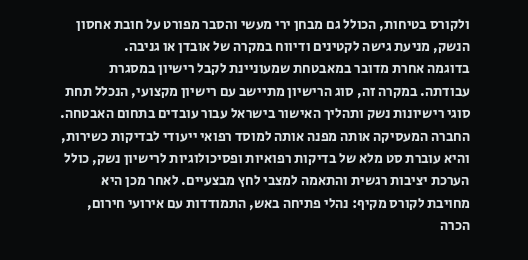ולקורס בטיחות, הכולל גם מבחן ירי מעשי והסבר מפורט על חובת אחסון הנשק, מניעת גישה לקטינים ודיווח במקרה של אובדן או גניבה.
בדוגמה אחרת מדובר במאבטחת שמעוניינת לקבל רישיון במסגרת עבודתה. במקרה זה, סוג הרישיון מתיישב עם רישיון מקצועי, הנכלל תחת סוגי רישיונות נשק ותהליך האישור בישראל עבור עובדים בתחום האבטחה. החברה המעסיקה אותה מפנה אותה למוסד רפואי ייעודי לבדיקות כשירות, והיא עוברת סט מלא של בדיקות רפואיות ופסיכולוגיות לרישיון נשק, כולל הערכת יציבות רגשית והתאמה למצבי לחץ מבצעיים. לאחר מכן היא מחויבת לקורס מקיף: נהלי פתיחה באש, התמודדות עם אירועי חירום, הכרה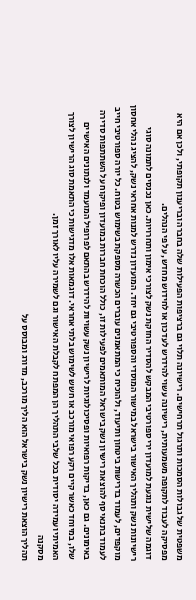משפטית של גבולות הסמכות ותרגול תרחישים. רישיונה תלוי גם ברציפות הפעילות שלה בחברה ובריענון תקופתי, ולכן אם היא מפסיקה לעבוד לתקופה משמעותית, רישיונה עשוי להידרש לעדכון או לחידוש מחדש, על פי הנהלים.
דוגמה שלישית נוגעת למועדון ירי ספורטיבי המבקש להסדיר החזקת נשק לצורכי אימון ותחרויות. כאן נכנסים לתמונה סוגי רישיונות נשק ותהליך האישור בישראל במישור המוסדי והספורטיבי גם יחד. המועדון נדרש למנות אחראי נשק, להציג נהלי אחסון מוקפדים, לעמוד בדרישות ביטחון ותיעוד, ולהוכיח כי המתאמנים עוברים הכשרה מספקת בשימוש בטוח. כל יורה ספורטיבי חייב לעמוד בתנאי סף להוצאת רישיון נשק בישראל המותאמים לפעילות זו, כולל הוכחת חברות במועדון ופיקוח על השתתפות סדירה באימונים. גם כאן, בדיקות רפואיות ופסיכולוגיות לרישיון נשק עשויות להידרש בהתאם לפרופיל המועמד ולנתונים האישיים שלו, במיוחד כאשר קיים רקע רפואי מורכב או חשש לשימוש בלתי אחראי. דוגמאות אלו מדגישות כי התאמת סוג הרישיון לצורך האמיתי ועמידה יסודית בכל שלבי התהליך הן המפתח לקבלת האישור וגם לשמירה עליו לאורך זמן.
מסקנה
תהליך הוצאת רישיון נשק בישראל הוא הליך מורכב, מדורג ומבוסס על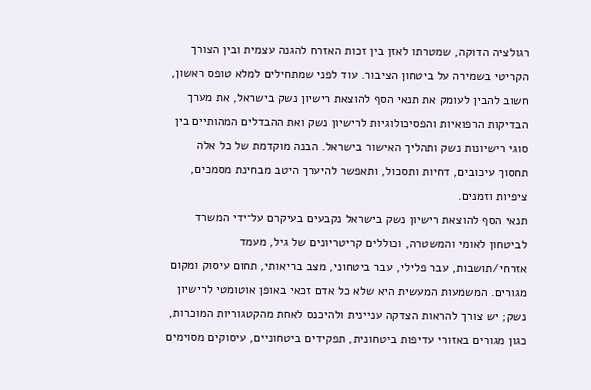רגולציה הדוקה, שמטרתו לאזן בין זכות האזרח להגנה עצמית ובין הצורך הקריטי בשמירה על ביטחון הציבור. עוד לפני שמתחילים למלא טופס ראשון, חשוב להבין לעומק את תנאי הסף להוצאת רישיון נשק בישראל, את מערך הבדיקות הרפואיות והפסיכולוגיות לרישיון נשק ואת ההבדלים המהותיים בין סוגי רישיונות נשק ותהליך האישור בישראל. הבנה מוקדמת של כל אלה תחסוך עיכובים, דחיות ותסכול, ותאפשר להיערך היטב מבחינת מסמכים, ציפיות וזמנים.
תנאי הסף להוצאת רישיון נשק בישראל נקבעים בעיקרם על־ידי המשרד לביטחון לאומי והמשטרה, וכוללים קריטריונים של גיל, מעמד אזרחי/תושבות, עבר פלילי, עבר ביטחוני, מצב בריאותי, תחום עיסוק ומקום מגורים. המשמעות המעשית היא שלא כל אדם זכאי באופן אוטומטי לרישיון נשק; יש צורך להראות הצדקה עניינית ולהיכנס לאחת מהקטגוריות המוכרות, כגון מגורים באזורי עדיפות ביטחונית, תפקידים ביטחוניים, עיסוקים מסוימים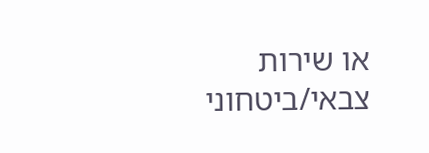או שירות צבאי/ביטחוני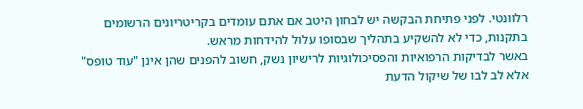רלוונטי. לפני פתיחת הבקשה יש לבחון היטב אם אתם עומדים בקריטריונים הרשומים בתקנות, כדי לא להשקיע בתהליך שבסופו עלול להידחות מראש.
באשר לבדיקות הרפואיות והפסיכולוגיות לרישיון נשק, חשוב להפנים שהן אינן "עוד טופס" אלא לב לבו של שיקול הדעת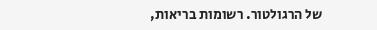של הרגולטור. רשומות בריאות,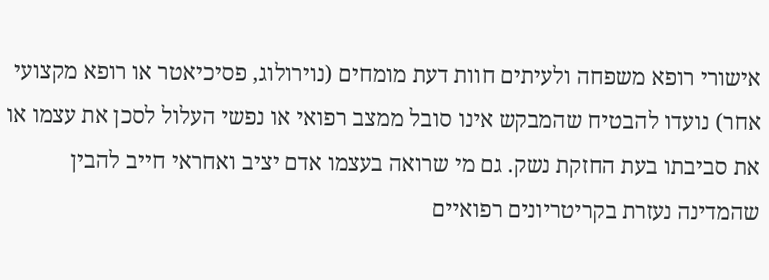אישורי רופא משפחה ולעיתים חוות דעת מומחים (נוירולוג, פסיכיאטר או רופא מקצועי אחר) נועדו להבטיח שהמבקש אינו סובל ממצב רפואי או נפשי העלול לסכן את עצמו או את סביבתו בעת החזקת נשק. גם מי שרואה בעצמו אדם יציב ואחראי חייב להבין שהמדינה נעזרת בקריטריונים רפואיים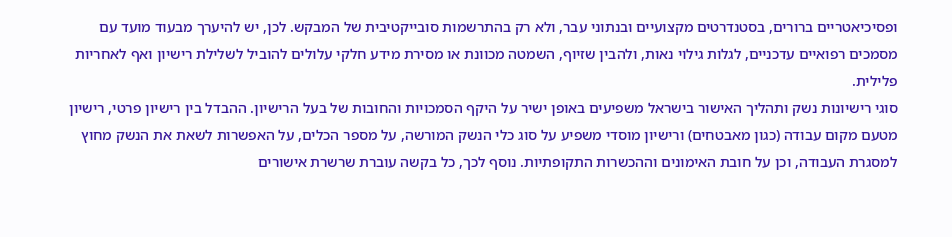ופסיכיאטריים ברורים, בסטנדרטים מקצועיים ובנתוני עבר, ולא רק בהתרשמות סובייקטיבית של המבקש. לכן, יש להיערך מבעוד מועד עם מסמכים רפואיים עדכניים, לגלות גילוי נאות, ולהבין שזיוף, השמטה מכוונת או מסירת מידע חלקי עלולים להוביל לשלילת רישיון ואף לאחריות פלילית.
סוגי רישיונות נשק ותהליך האישור בישראל משפיעים באופן ישיר על היקף הסמכויות והחובות של בעל הרישיון. ההבדל בין רישיון פרטי, רישיון מטעם מקום עבודה (כגון מאבטחים) ורישיון מוסדי משפיע על סוג כלי הנשק המורשה, על מספר הכלים, על האפשרות לשאת את הנשק מחוץ למסגרת העבודה, וכן על חובת האימונים וההכשרות התקופתיות. נוסף לכך, כל בקשה עוברת שרשרת אישורים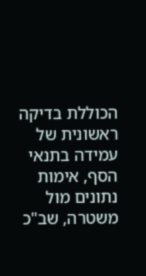הכוללת בדיקה ראשונית של עמידה בתנאי הסף, אימות נתונים מול משטרה, שב"כ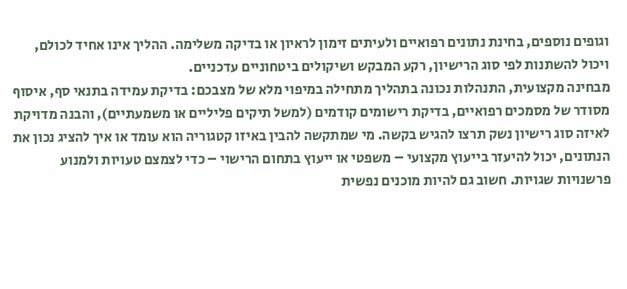וגופים נוספים, בחינת נתונים רפואיים ולעיתים זימון לראיון או בדיקה משלימה. ההליך אינו אחיד לכולם, ויכול להשתנות לפי סוג הרישיון, רקע המבקש ושיקולים ביטחוניים עדכניים.
מבחינה מקצועית, התנהלות נכונה בתהליך מתחילה במיפוי מלא של מצבכם: בדיקת עמידה בתנאי סף, איסוף מסודר של מסמכים רפואיים, בדיקת רישומים קודמים (למשל תיקים פליליים או משמעתיים), והבנה מדויקת לאיזה סוג רישיון נשק תרצו להגיש בקשה. מי שמתקשה להבין באיזו קטגוריה הוא עומד או איך להציג נכון את הנתונים, יכול להיעזר בייעוץ מקצועי – משפטי או ייעוץ בתחום הרישוי – כדי לצמצם טעויות ולמנוע פרשנויות שגויות. חשוב גם להיות מוכנים נפשית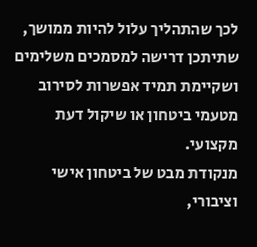לכך שהתהליך עלול להיות ממושך, שתיתכן דרישה למסמכים משלימים ושקיימת תמיד אפשרות לסירוב מטעמי ביטחון או שיקול דעת מקצועי.
מנקודת מבט של ביטחון אישי וציבורי,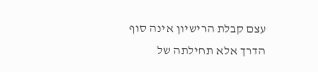עצם קבלת הרישיון אינה סוף הדרך אלא תחילתה של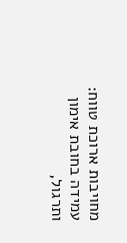מחויבות ארוכת טווח: עמידה בחובת אימון ותרגול,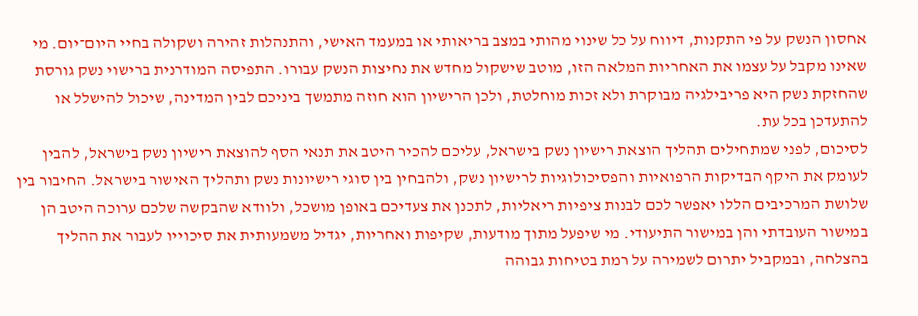אחסון הנשק על פי התקנות, דיווח על כל שינוי מהותי במצב בריאותי או במעמד האישי, והתנהלות זהירה ושקולה בחיי היום־יום. מי שאינו מקבל על עצמו את האחריות המלאה הזו, מוטב שישקול מחדש את נחיצות הנשק עבורו. התפיסה המודרנית ברישוי נשק גורסת שהחזקת נשק היא פריבילגיה מבוקרת ולא זכות מוחלטת, ולכן הרישיון הוא חוזה מתמשך ביניכם לבין המדינה, שיכול להישלל או להתעדכן בכל עת.
לסיכום, לפני שמתחילים תהליך הוצאת רישיון נשק בישראל, עליכם להכיר היטב את תנאי הסף להוצאת רישיון נשק בישראל, להבין לעומק את היקף הבדיקות הרפואיות והפסיכולוגיות לרישיון נשק, ולהבחין בין סוגי רישיונות נשק ותהליך האישור בישראל. החיבור בין שלושת המרכיבים הללו יאפשר לכם לבנות ציפיות ריאליות, לתכנן את צעדיכם באופן מושכל, ולוודא שהבקשה שלכם ערוכה היטב הן במישור העובדתי והן במישור התיעודי. מי שיפעל מתוך מודעות, שקיפות ואחריות, יגדיל משמעותית את סיכוייו לעבור את ההליך בהצלחה, ובמקביל יתרום לשמירה על רמת בטיחות גבוהה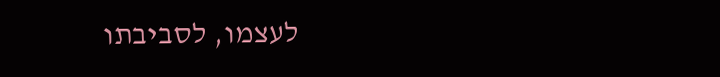לעצמו, לסביבתו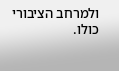ולמרחב הציבורי כולו.